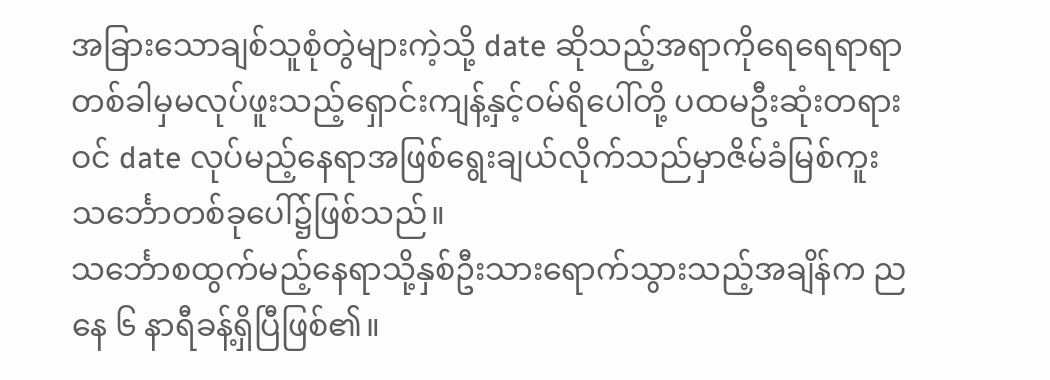အခြားသောချစ်သူစုံတွဲများကဲ့သို့ date ဆိုသည့်အရာကိုရေရေရာရာတစ်ခါမှမလုပ်ဖူးသည့်ရှောင်းကျန့်နှင့်ဝမ်ရိပေါ်တို့ ပထမဦးဆုံးတရားဝင် date လုပ်မည့်နေရာအဖြစ်ရွေးချယ်လိုက်သည်မှာဇိမ်ခံမြစ်ကူးသင်္ဘောတစ်ခုပေါ်၌ဖြစ်သည်။
သင်္ဘောစထွက်မည့်နေရာသို့နှစ်ဦးသားရောက်သွားသည့်အချိန်က ညနေ ၆ နာရီခန့်ရှိပြီဖြစ်၏။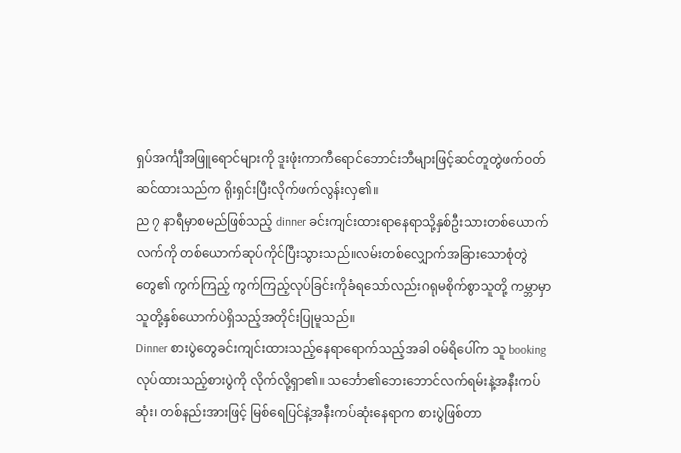ရှပ်အင်္ကျီအဖြူရောင်များကို ဒူးဖုံးကာကီရောင်ဘောင်းဘီများဖြင့်ဆင်တူတွဲဖက်ဝတ်ဆင်ထားသည်က ရိုးရှင်းပြီးလိုက်ဖက်လွန်းလှ၏။
ည ၇ နာရီမှာစမည်ဖြစ်သည့် dinner ခင်းကျင်းထားရာနေရာသို့နှစ်ဦးသားတစ်ယောက်လက်ကို တစ်ယောက်ဆုပ်ကိုင်ပြီးသွားသည်။လမ်းတစ်လျှောက်အခြားသောစုံတွဲတွေ၏ ကွက်ကြည့် ကွက်ကြည့်လုပ်ခြင်းကိုခံရသော်လည်းဂရုမစိုက်စွာသူတို့ ကမ္ဘာမှာသူတို့နှစ်ယောက်ပဲရှိသည့်အတိုင်းပြုမူသည်။
Dinner စားပွဲတွေခင်းကျင်းထားသည့်နေရာရောက်သည့်အခါ ဝမ်ရိပေါ်က သူ booking လုပ်ထားသည့်စားပွဲကို လိုက်လို့ရှာ၏။ သင်္ဘော၏ဘေးဘောင်လက်ရမ်းနဲ့အနီးကပ်ဆုံး၊ တစ်နည်းအားဖြင့် မြစ်ရေပြင်နဲ့အနီးကပ်ဆုံးနေရာက စားပွဲဖြစ်တာ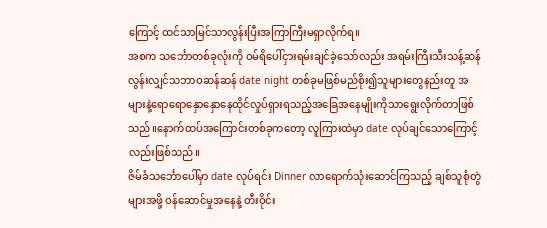ကြောင့် ထင်သာမြင်သာလွန်းပြီးအကြာကြီးမရှာလိုက်ရ။
အစက သင်္ဘောတစ်ခုလုံးကို ဝမ်ရိပေါ်ငှားရမ်းချင်ခဲ့သော်လည်း အရမ်းကြီးသီးသန့်ဆန်လွန်းလျှင်သဘာဝဆန်ဆန် date night တစ်ခုမဖြစ်မည်စိုး၍သူများတွေနည်းတူ အများနဲ့ရောရောနှောနှောနေထိုင်လှုပ်ရှားရသည့်အခြေအနေမျိုးကိုသာရွေးလိုက်တာဖြစ်သည်။နောက်ထပ်အကြောင်းတစ်ခုကတော့ လူကြားထဲမှာ date လုပ်ချင်သောကြောင့်လည်းဖြစ်သည်။
ဇိမ်ခံသင်္ဘောပေါ်မှာ date လုပ်ရင်း Dinner လာရောက်သုံးဆောင်ကြသည့် ချစ်သူစုံတွဲများအဖို့ ဝန်ဆောင်မှုအနေနဲ့ တီးဝိုင်း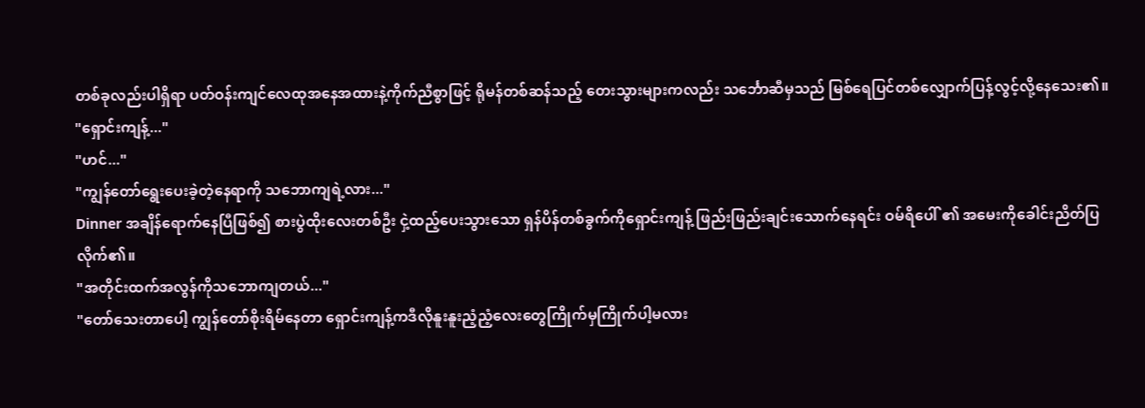တစ်ခုလည်းပါရှိရာ ပတ်ဝန်းကျင်လေထုအနေအထားနဲ့ကိုက်ညီစွာဖြင့် ရိုမန်တစ်ဆန်သည့် တေးသွားများကလည်း သင်္ဘောဆီမှသည် မြစ်ရေပြင်တစ်လျှောက်ပြန့်လွင့်လို့နေသေး၏။
"ရှောင်းကျန့်..."
"ဟင်..."
"ကျွန်တော်ရွေးပေးခဲ့တဲ့နေရာကို သဘောကျရဲ့လား..."
Dinner အချိန်ရောက်နေပြီဖြစ်၍ စားပွဲထိုးလေးတစ်ဦး ငှဲ့ထည့်ပေးသွားသော ရှန်ပိန်တစ်ခွက်ကိုရှောင်းကျန့် ဖြည်းဖြည်းချင်းသောက်နေရင်း ဝမ်ရိပေါ် ၏ အမေးကိုခေါင်းညိတ်ပြလိုက်၏။
"အတိုင်းထက်အလွန်ကိုသဘောကျတယ်..."
"တော်သေးတာပေါ့ ကျွန်တော်စိုးရိမ်နေတာ ရှောင်းကျန့်ကဒီလိုနူးနူးညံ့ညံ့လေးတွေကြိုက်မှကြိုက်ပါ့မလား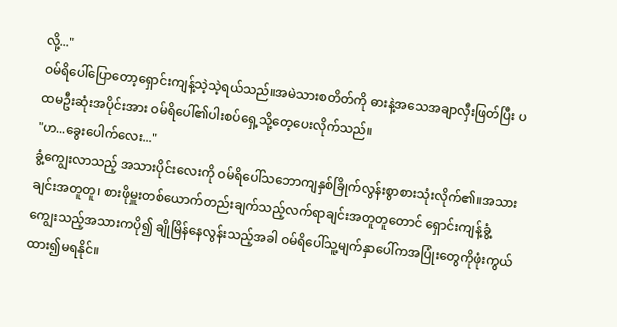လို့..."
ဝမ်ရိပေါ်ပြောတော့ရှောင်းကျန့်သဲ့သဲ့ရယ်သည်။အမဲသားစတိတ်ကို ဓားနဲ့အသေအချာလှီးဖြတ်ပြီး ပထမဦးဆုံးအပိုင်းအား ဝမ်ရိပေါ်၏ပါးစပ်ရှေ့သို့တေ့ပေးလိုက်သည်။
"ဟ...ခွေးပေါက်လေး..."
ခွံ့ကျွေးလာသည့် အသားပိုင်းလေးကို ဝမ်ရိပေါ်သဘောကျနှစ်ခြိုက်လွန်းစွာစားသုံးလိုက်၏။အသားချင်းအတူတူ၊ စားဖိုမှူးတစ်ယောက်တည်းချက်သည့်လက်ရာချင်းအတူတူတောင် ရှောင်းကျန့်ခွံ့ကျွေးသည့်အသားကပို၍ ချိုမြိန်နေလွန်းသည့်အခါ ဝမ်ရိပေါ်သူ့မျက်နှာပေါ်ကအပြုံးတွေကိုဖုံးကွယ်ထား၍မရနိုင်။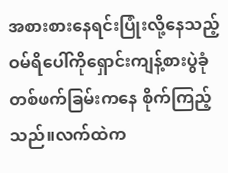အစားစားနေရင်းပြုံးလို့နေသည့် ဝမ်ရိပေါ်ကိုရှောင်းကျန့်စားပွဲခုံတစ်ဖက်ခြမ်းကနေ စိုက်ကြည့်သည်။လက်ထဲက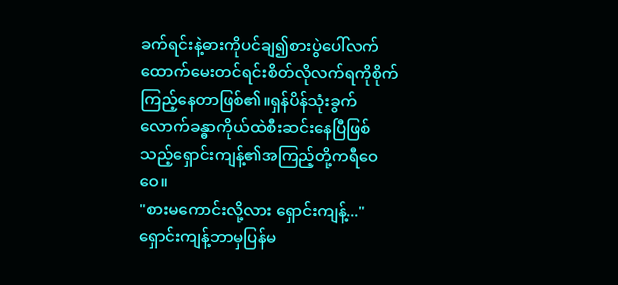ခက်ရင်းနဲ့ဓားကိုပင်ချ၍စားပွဲပေါ်လက် ထောက်မေးတင်ရင်းစိတ်လိုလက်ရကိုစိုက်ကြည့်နေတာဖြစ်၏။ရှန်ပိန်သုံးခွက်လောက်ခန္ဓာကိုယ်ထဲစီးဆင်းနေပြီဖြစ်သည့်ရှောင်းကျန့်၏အကြည့်တို့ကရီဝေဝေ။
"စားမကောင်းလို့လား ရှောင်းကျန့်..."
ရှောင်းကျန့်ဘာမှပြန်မ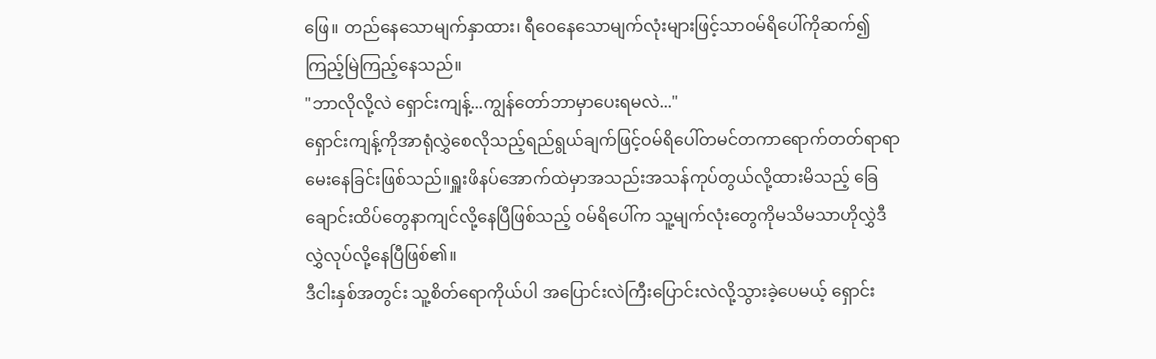ဖြေ။ တည်နေသောမျက်နှာထား၊ ရီဝေနေသောမျက်လုံးများဖြင့်သာဝမ်ရိပေါ်ကိုဆက်၍ကြည့်မြဲကြည့်နေသည်။
"ဘာလိုလို့လဲ ရှောင်းကျန့်...ကျွန်တော်ဘာမှာပေးရမလဲ..."
ရှောင်းကျန့်ကိုအာရုံလွှဲစေလိုသည့်ရည်ရွယ်ချက်ဖြင့်ဝမ်ရိပေါ်တမင်တကာရောက်တတ်ရာရာမေးနေခြင်းဖြစ်သည်။ရှူးဖိနပ်အောက်ထဲမှာအသည်းအသန်ကုပ်တွယ်လို့ထားမိသည့် ခြေချောင်းထိပ်တွေနာကျင်လို့နေပြီဖြစ်သည့် ဝမ်ရိပေါ်က သူ့မျက်လုံးတွေကိုမသိမသာဟိုလွှဲဒီလွှဲလုပ်လို့နေပြီဖြစ်၏။
ဒီငါးနှစ်အတွင်း သူ့စိတ်ရောကိုယ်ပါ အပြောင်းလဲကြီးပြောင်းလဲလို့သွားခဲ့ပေမယ့် ရှောင်း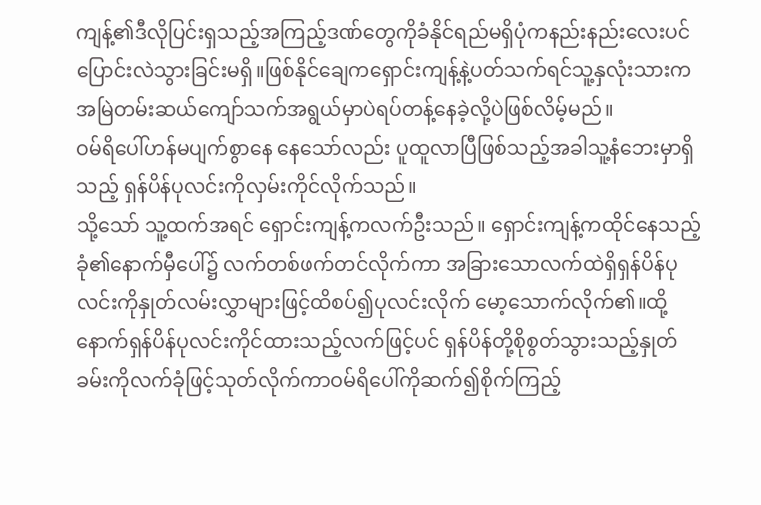ကျန့်၏ဒီလိုပြင်းရှသည့်အကြည့်ဒဏ်တွေကိုခံနိုင်ရည်မရှိပုံကနည်းနည်းလေးပင်ပြောင်းလဲသွားခြင်းမရှိ။ဖြစ်နိုင်ချေကရှောင်းကျန့်နဲ့ပတ်သက်ရင်သူ့နှလုံးသားကအမြဲတမ်းဆယ်ကျော်သက်အရွယ်မှာပဲရပ်တန့်နေခဲ့လို့ပဲဖြစ်လိမ့်မည်။
ဝမ်ရိပေါ်ဟန်မပျက်စွာနေ နေသော်လည်း ပူထူလာပြီဖြစ်သည့်အခါသူ့နံဘေးမှာရှိသည့် ရှန်ပိန်ပုလင်းကိုလှမ်းကိုင်လိုက်သည်။
သို့သော် သူ့ထက်အရင် ရှောင်းကျန့်ကလက်ဦးသည်။ ရှောင်းကျန့်ကထိုင်နေသည့်ခုံ၏နောက်မှီပေါ်၌ လက်တစ်ဖက်တင်လိုက်ကာ အခြားသောလက်ထဲရှိရှန်ပိန်ပုလင်းကိုနှုတ်လမ်းလွှာများဖြင့်ထိစပ်၍ပုလင်းလိုက် မော့သောက်လိုက်၏။ထို့နောက်ရှန်ပိန်ပုလင်းကိုင်ထားသည့်လက်ဖြင့်ပင် ရှန်ပိန်တို့စိုစွတ်သွားသည့်နှုတ်ခမ်းကိုလက်ခုံဖြင့်သုတ်လိုက်ကာဝမ်ရိပေါ်ကိုဆက်၍စိုက်ကြည့်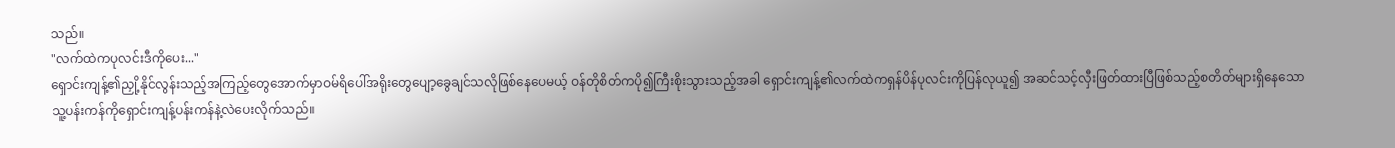သည်။
"လက်ထဲကပုလင်းဒီကိုပေး..."
ရှောင်းကျန့်၏ညှို့နိုင်လွန်းသည့်အကြည့်တွေအောက်မှာဝမ်ရိပေါ်အရိုးတွေပျော့ခွေချင်သလိုဖြစ်နေပေမယ့် ဝန်တိုစိတ်ကပို၍ကြီးစိုးသွားသည့်အခါ ရှောင်းကျန့်၏လက်ထဲကရှန်ပိန်ပုလင်းကိုပြန်လုယူ၍ အဆင်သင့်လှီးဖြတ်ထားပြီဖြစ်သည့်စတိတ်များရှိနေသော သူ့ပန်းကန်ကိုရှောင်းကျန့်ပန်းကန်နဲ့လဲပေးလိုက်သည်။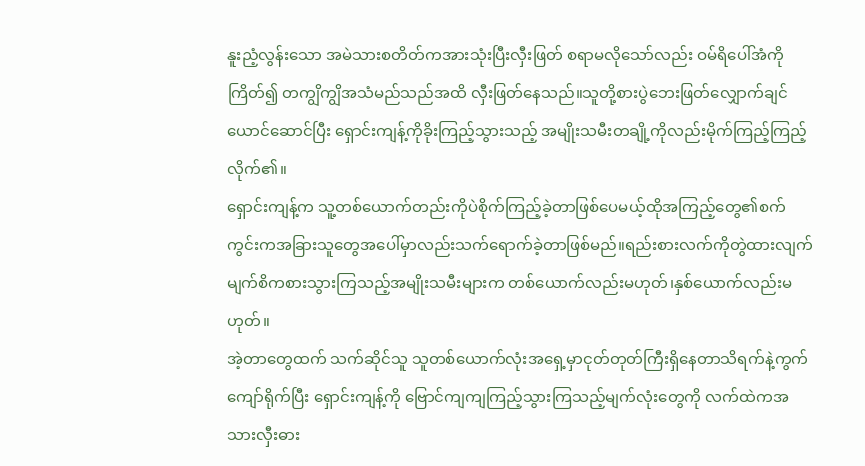နူးညံ့လွန်းသော အမဲသားစတိတ်ကအားသုံးပြီးလှီးဖြတ် စရာမလိုသော်လည်း ဝမ်ရိပေါ်အံကိုကြိတ်၍ တကျွိကျွိအသံမည်သည်အထိ လှီးဖြတ်နေသည်။သူတို့စားပွဲဘေးဖြတ်လျှောက်ချင်ယောင်ဆောင်ပြီး ရှောင်းကျန့်ကိုခိုးကြည့်သွားသည့် အမျိုးသမီးတချို့ကိုလည်းမိုက်ကြည့်ကြည့်လိုက်၏။
ရှောင်းကျန့်က သူ့တစ်ယောက်တည်းကိုပဲစိုက်ကြည့်ခဲ့တာဖြစ်ပေမယ့်ထိုအကြည့်တွေ၏စက်ကွင်းကအခြားသူတွေအပေါ်မှာလည်းသက်ရောက်ခဲ့တာဖြစ်မည်။ရည်းစားလက်ကိုတွဲထားလျက်မျက်စိကစားသွားကြသည့်အမျိုးသမီးများက တစ်ယောက်လည်းမဟုတ်၊နှစ်ယောက်လည်းမဟုတ်။
အဲ့တာတွေထက် သက်ဆိုင်သူ သူတစ်ယောက်လုံးအရှေ့မှာငုတ်တုတ်ကြီးရှိနေတာသိရက်နဲ့ကွက်ကျော်ရိုက်ပြီး ရှောင်းကျန့်ကို ဗြောင်ကျကျကြည့်သွားကြသည့်မျက်လုံးတွေကို လက်ထဲကအသားလှီးဓား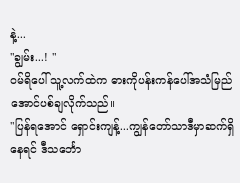နဲ့...
"ချွမ်း...! "
ဝမ်ရိပေါ် သူ့လက်ထဲက ဓားကိုပန်းကန်ပေါ်အသံမြည် အောင်ပစ်ချလိုက်သည်။
"ပြန်ရအောင် ရှောင်းကျန့်...ကျွန်တော်သာဒီမှာဆက်ရှိနေရင် ဒီသင်္ဘော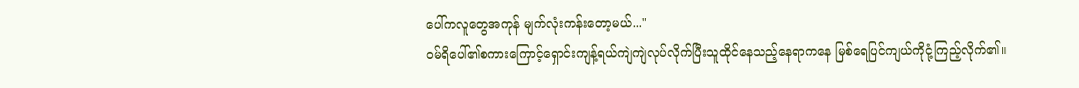ပေါ်ကလူတွေအကုန် မျက်လုံးကန်းတော့မယ်..."
ဝမ်ရိပေါ်၏စကားကြောင့်ရှောင်းကျန့်ရယ်ကျဲကျဲလုပ်လိုက်ပြီးသူထိုင်နေသည့်နေရာကနေ မြစ်ရေပြင်ကျယ်ကိုငုံ့ကြည့်လိုက်၏။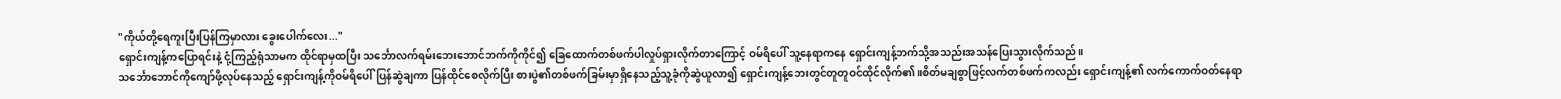"ကိုယ်တို့ရေကူးပြီးပြန်ကြမှာလား ခွေးပေါက်လေး..."
ရှောင်းကျန့်ကပြောရင်းနဲ့ ငုံ့ကြည့်ရုံသာမက ထိုင်ရာမှထပြီး သင်္ဘောလက်ရမ်းဘေးဘောင်ဘက်ကိုကိုင်၍ ခြေထောက်တစ်ဖက်ပါလှုပ်ရှားလိုက်တာကြောင့် ဝမ်ရိပေါ် သူ့နေရာကနေ ရှောင်းကျန့်ဘက်သို့အသည်းအသန်ပြေးသွားလိုက်သည်။
သင်္ဘောဘောင်ကိုကျော်ဖို့လုပ်နေသည့် ရှောင်းကျန့်ကိုဝမ်ရိပေါ်ပြန်ဆွဲချကာ ပြန်ထိုင်စေလိုက်ပြီး စားပွဲ၏တစ်ဖက်ခြမ်းမှာရှိနေသည့်သူ့ခုံကိုဆွဲယူလာ၍ ရှောင်းကျန့်ဘေးတွင်တူတူဝင်ထိုင်လိုက်၏။စိတ်မချစွာဖြင့်လက်တစ်ဖက်ကလည်း ရှောင်းကျန့်၏ လက်ကောက်ဝတ်နေရာ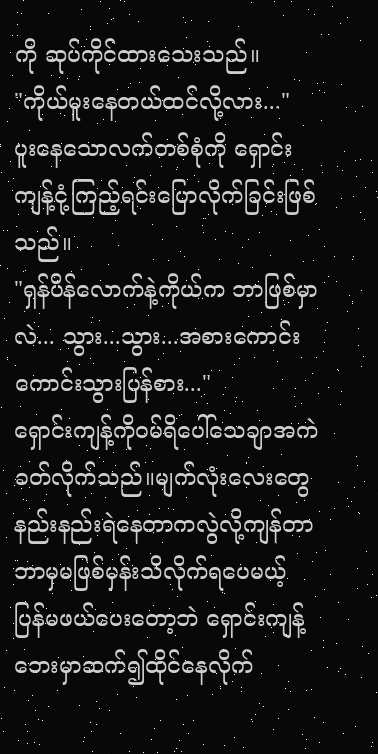ကို ဆုပ်ကိုင်ထားသေးသည်။
"ကိုယ်မူးနေတယ်ထင်လို့လား..."
ပူးနေသောလက်တစ်စုံကို ရှောင်းကျန့်ငုံ့ကြည့်ရင်းပြောလိုက်ခြင်းဖြစ်သည်။
"ရှန်ပိန်လောက်နဲ့ကိုယ်က ဘာဖြစ်မှာလဲ... သွား...သွား...အစားကောင်းကောင်းသွားပြန်စား..."
ရှောင်းကျန့်ကိုဝမ်ရိပေါ်သေချာအကဲခတ်လိုက်သည်။မျက်လုံးလေးတွေနည်းနည်းရဲနေတာကလွဲလို့ကျန်တာဘာမှမဖြစ်မှန်းသိလိုက်ရပေမယ့် ပြန်မဖယ်ပေးတော့ဘဲ ရှောင်းကျန့်ဘေးမှာဆက်၍ထိုင်နေလိုက်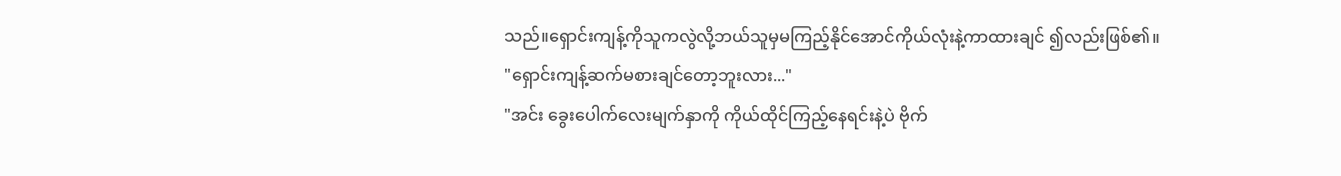သည်။ရှောင်းကျန့်ကိုသူကလွဲလို့ဘယ်သူမှမကြည့်နိုင်အောင်ကိုယ်လုံးနဲ့ကာထားချင် ၍လည်းဖြစ်၏။
"ရှောင်းကျန့်ဆက်မစားချင်တော့ဘူးလား..."
"အင်း ခွေးပေါက်လေးမျက်နှာကို ကိုယ်ထိုင်ကြည့်နေရင်းနဲ့ပဲ ဗိုက်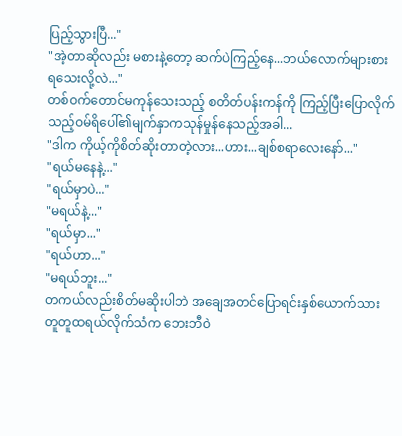ပြည့်သွားပြီ..."
"အဲ့တာဆိုလည်း မစားနဲ့တော့ ဆက်ပဲကြည့်နေ...ဘယ်လောက်များစားရသေးလို့လဲ..."
တစ်ဝက်တောင်မကုန်သေးသည့် စတိတ်ပန်းကန်ကို ကြည့်ပြီးပြောလိုက်သည့်ဝမ်ရိပေါ်၏မျက်နှာကသုန်မှုန်နေသည့်အခါ...
"ဒါက ကိုယ့်ကိုစိတ်ဆိုးတာတဲ့လား...ဟား...ချစ်စရာလေးနော်..."
"ရယ်မနေနဲ့..."
"ရယ်မှာပဲ..."
"မရယ်နဲ့..."
"ရယ်မှာ..."
"ရယ်ဟာ..."
"မရယ်ဘူး..."
တကယ်လည်းစိတ်မဆိုးပါဘဲ အချေအတင်ပြောရင်းနှစ်ယောက်သားတူတူထရယ်လိုက်သံက ဘေးဘီဝဲ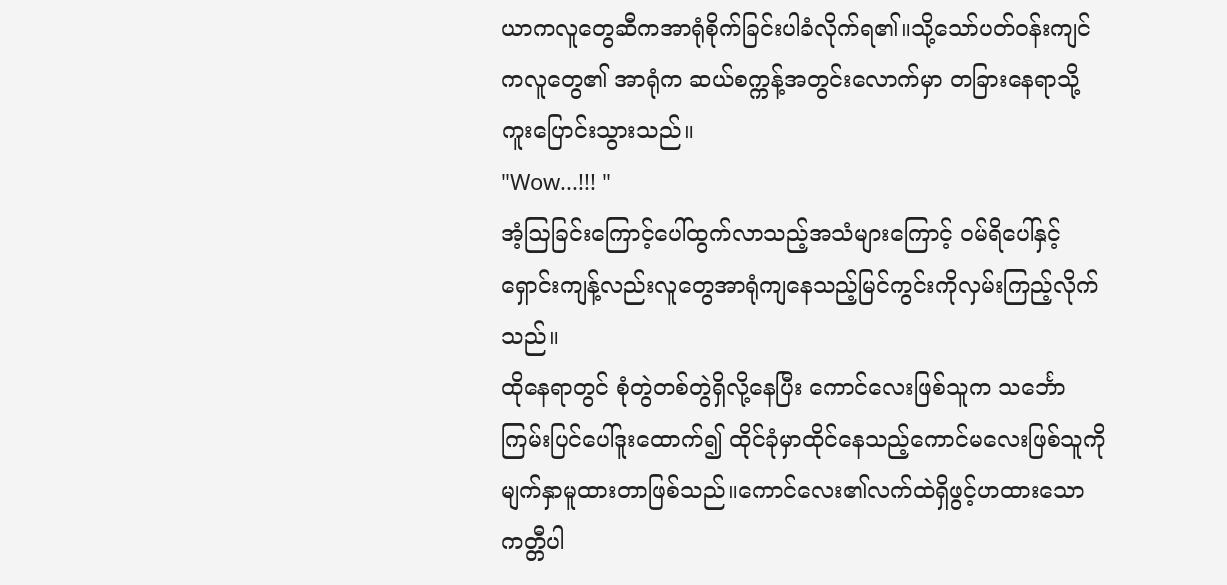ယာကလူတွေဆီကအာရုံစိုက်ခြင်းပါခံလိုက်ရ၏။သို့သော်ပတ်ဝန်းကျင်ကလူတွေ၏ အာရုံက ဆယ်စက္ကန့်အတွင်းလောက်မှာ တခြားနေရာသို့ကူးပြောင်းသွားသည်။
"Wow...!!! "
အံ့ဩခြင်းကြောင့်ပေါ်ထွက်လာသည့်အသံများကြောင့် ဝမ်ရိပေါ်နှင့်ရှောင်းကျန့်လည်းလူတွေအာရုံကျနေသည့်မြင်ကွင်းကိုလှမ်းကြည့်လိုက်သည်။
ထိုနေရာတွင် စုံတွဲတစ်တွဲရှိလို့နေပြီး ကောင်လေးဖြစ်သူက သင်္ဘောကြမ်းပြင်ပေါ်ဒူးထောက်၍ ထိုင်ခုံမှာထိုင်နေသည့်ကောင်မလေးဖြစ်သူကို မျက်နှာမူထားတာဖြစ်သည်။ကောင်လေး၏လက်ထဲရှိဖွင့်ဟထားသောကတ္တီပါ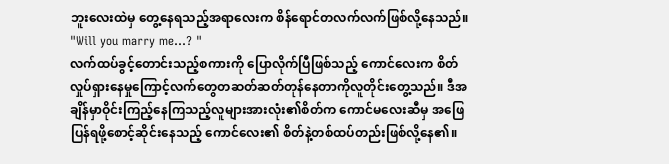ဘူးလေးထဲမှ တွေ့နေရသည့်အရာလေးက စိန်ရောင်တလက်လက်ဖြစ်လို့နေသည်။
"Will you marry me...? "
လက်ထပ်ခွင့်တောင်းသည့်စကားကို ပြောလိုက်ပြီဖြစ်သည့် ကောင်လေးက စိတ်လှုပ်ရှားနေမှုကြောင့်လက်တွေတဆတ်ဆတ်တုန်နေတာကိုလူတိုင်းတွေ့သည်။ ဒီအချိန်မှာဝိုင်းကြည့်နေကြသည့်လူများအားလုံး၏စိတ်က ကောင်မလေးဆီမှ အဖြေပြန်ရဖို့စောင့်ဆိုင်းနေသည့် ကောင်လေး၏ စိတ်နဲ့တစ်ထပ်တည်းဖြစ်လို့နေ၏။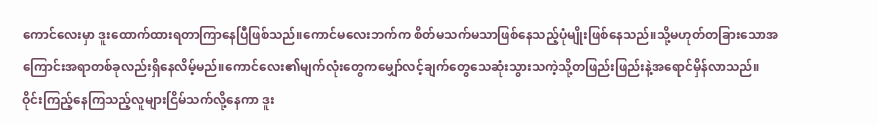ကောင်လေးမှာ ဒူးထောက်ထားရတာကြာနေပြီဖြစ်သည်။ကောင်မလေးဘက်က စိတ်မသက်မသာဖြစ်နေသည့်ပုံမျိုးဖြစ်နေသည်။သို့မဟုတ်တခြားသောအကြောင်းအရာတစ်ခုလည်းရှိနေလိမ့်မည်။ကောင်လေး၏မျက်လုံးတွေကမျှော်လင့်ချက်တွေသေဆုံးသွားသကဲ့သို့တဖြည်းဖြည်းနဲ့အရောင်မှိန်လာသည်။
ဝိုင်းကြည့်နေကြသည့်လူများငြိမ်သက်လို့နေကာ ဒူး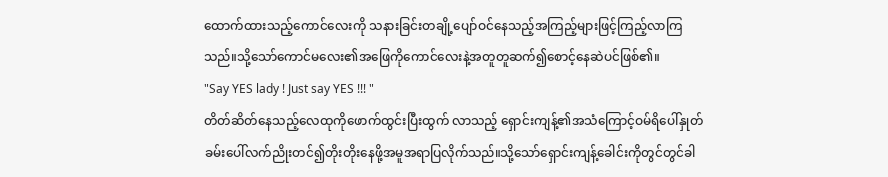ထောက်ထားသည့်ကောင်လေးကို သနားခြင်းတချို့ပျော်ဝင်နေသည့်အကြည့်များဖြင့်ကြည့်လာကြသည်။သို့သော်ကောင်မလေး၏အဖြေကိုကောင်လေးနဲ့အတူတူဆက်၍စောင့်နေဆဲပင်ဖြစ်၏။
"Say YES lady ! Just say YES !!! "
တိတ်ဆိတ်နေသည့်လေထုကိုဖောက်ထွင်းပြီးထွက် လာသည့် ရှောင်းကျန့်၏အသံကြောင့်ဝမ်ရိပေါ်နှုတ်ခမ်းပေါ်လက်ညိုးတင်၍တိုးတိုးနေဖို့အမူအရာပြလိုက်သည်။သို့သော်ရှောင်းကျန့်ခေါင်းကိုတွင်တွင်ခါ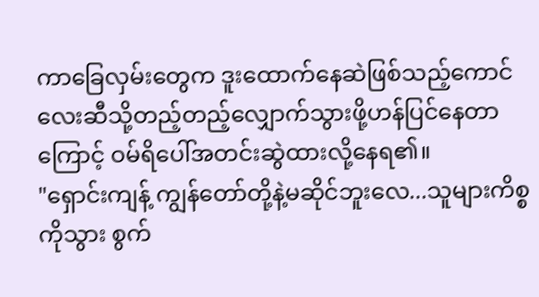ကာခြေလှမ်းတွေက ဒူးထောက်နေဆဲဖြစ်သည့်ကောင်လေးဆီသို့တည့်တည့်လျှောက်သွားဖို့ဟန်ပြင်နေတာကြောင့် ဝမ်ရိပေါ်အတင်းဆွဲထားလို့နေရ၏။
"ရှောင်းကျန့် ကျွန်တော်တို့နဲ့မဆိုင်ဘူးလေ...သူများကိစ္စကိုသွား စွက်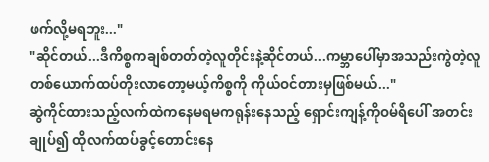ဖက်လို့မရဘူး..."
"ဆိုင်တယ်...ဒီကိစ္စကချစ်တတ်တဲ့လူတိုင်းနဲ့ဆိုင်တယ်...ကမ္ဘာပေါ်မှာအသည်းကွဲတဲ့လူတစ်ယောက်ထပ်တိုးလာတော့မယ့်ကိစ္စကို ကိုယ်ဝင်တားမှဖြစ်မယ်..."
ဆွဲကိုင်ထားသည့်လက်ထဲကနေမရမကရုန်းနေသည့် ရှောင်းကျန့်ကိုဝမ်ရိပေါ် အတင်းချုပ်၍ ထိုလက်ထပ်ခွင့်တောင်းနေ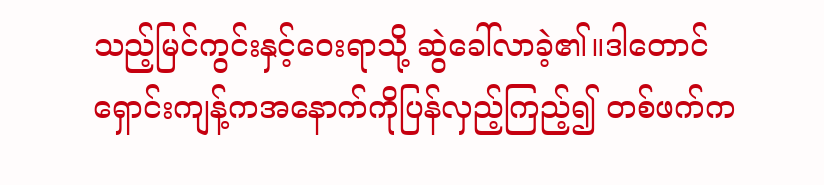သည့်မြင်ကွင်းနှင့်ဝေးရာသို့ ဆွဲခေါ်လာခဲ့၏။ဒါတောင်ရှောင်းကျန့်ကအနောက်ကိုပြန်လှည့်ကြည့်၍ တစ်ဖက်က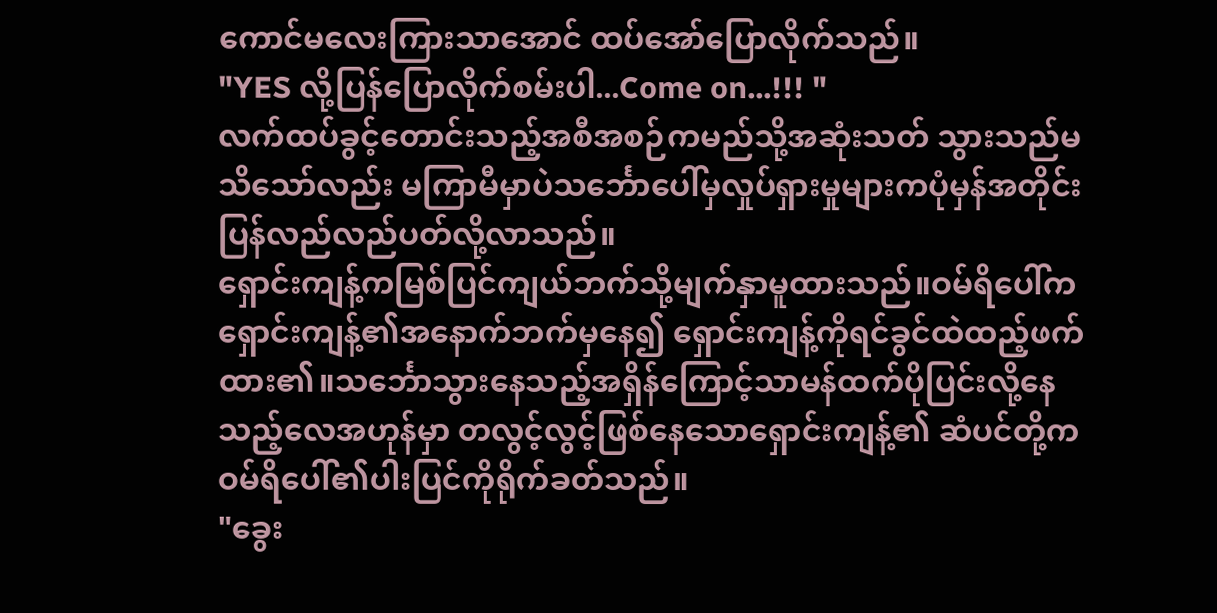ကောင်မလေးကြားသာအောင် ထပ်အော်ပြောလိုက်သည်။
"YES လို့ပြန်ပြောလိုက်စမ်းပါ...Come on...!!! "
လက်ထပ်ခွင့်တောင်းသည့်အစီအစဉ်ကမည်သို့အဆုံးသတ် သွားသည်မသိသော်လည်း မကြာမီမှာပဲသင်္ဘောပေါ်မှလှုပ်ရှားမှုများကပုံမှန်အတိုင်းပြန်လည်လည်ပတ်လို့လာသည်။
ရှောင်းကျန့်ကမြစ်ပြင်ကျယ်ဘက်သို့မျက်နှာမူထားသည်။ဝမ်ရိပေါ်က ရှောင်းကျန့်၏အနောက်ဘက်မှနေ၍ ရှောင်းကျန့်ကိုရင်ခွင်ထဲထည့်ဖက်ထား၏။သင်္ဘောသွားနေသည့်အရှိန်ကြောင့်သာမန်ထက်ပိုပြင်းလို့နေသည့်လေအဟုန်မှာ တလွင့်လွင့်ဖြစ်နေသောရှောင်းကျန့်၏ ဆံပင်တို့က ဝမ်ရိပေါ်၏ပါးပြင်ကိုရိုက်ခတ်သည်။
"ခွေး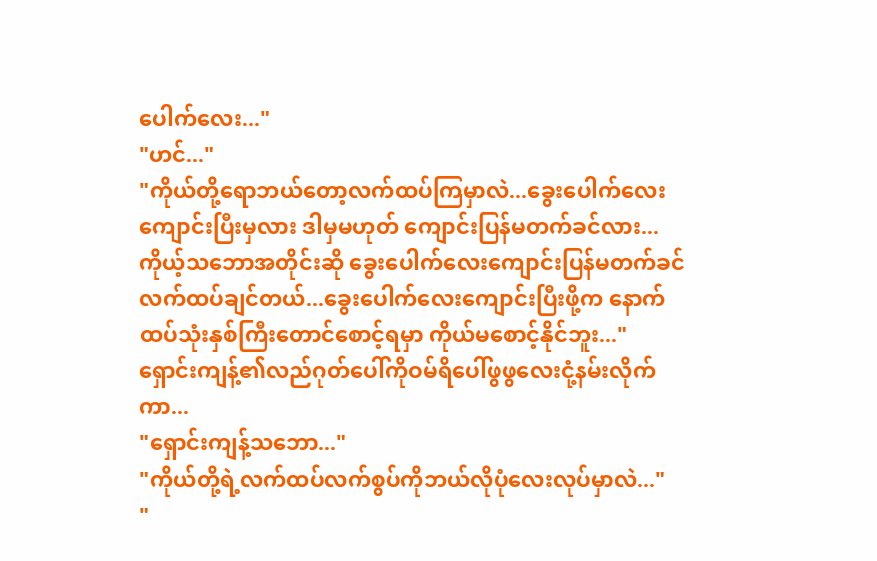ပေါက်လေး..."
"ဟင်..."
"ကိုယ်တို့ရောဘယ်တော့လက်ထပ်ကြမှာလဲ...ခွေးပေါက်လေးကျောင်းပြီးမှလား ဒါမှမဟုတ် ကျောင်းပြန်မတက်ခင်လား...ကိုယ့်သဘောအတိုင်းဆို ခွေးပေါက်လေးကျောင်းပြန်မတက်ခင် လက်ထပ်ချင်တယ်...ခွေးပေါက်လေးကျောင်းပြီးဖို့က နောက်ထပ်သုံးနှစ်ကြီးတောင်စောင့်ရမှာ ကိုယ်မစောင့်နိုင်ဘူး..."
ရှောင်းကျန့်၏လည်ဂုတ်ပေါ်ကိုဝမ်ရိပေါ်ဖွဖွလေးငုံ့နမ်းလိုက်ကာ...
"ရှောင်းကျန့်သဘော..."
"ကိုယ်တို့ရဲ့လက်ထပ်လက်စွပ်ကိုဘယ်လိုပုံလေးလုပ်မှာလဲ..."
"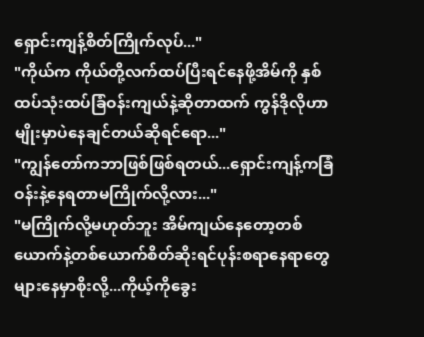ရှောင်းကျန့်စိတ်ကြိုက်လုပ်..."
"ကိုယ်က ကိုယ်တို့လက်ထပ်ပြီးရင်နေဖို့အိမ်ကို နှစ်ထပ်သုံးထပ်ခြံဝန်းကျယ်နဲ့ဆိုတာထက် ကွန်ဒိုလိုဟာမျိုးမှာပဲနေချင်တယ်ဆိုရင်ရော..."
"ကျွန်တော်ကဘာဖြစ်ဖြစ်ရတယ်...ရှောင်းကျန့်ကခြံဝန်းနဲ့နေရတာမကြိုက်လို့လား..."
"မကြိုက်လို့မဟုတ်ဘူး အိမ်ကျယ်နေတော့တစ်ယောက်နဲ့တစ်ယောက်စိတ်ဆိုးရင်ပုန်းစရာနေရာတွေများနေမှာစိုးလို့...ကိုယ့်ကိုခွေး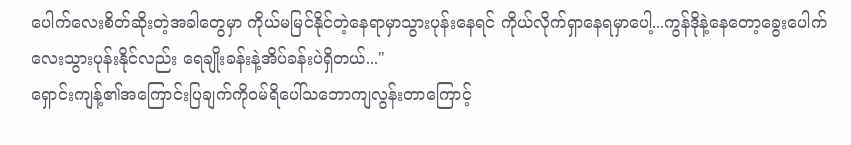ပေါက်လေးစိတ်ဆိုးတဲ့အခါတွေမှာ ကိုယ်မမြင်နိုင်တဲ့နေရာမှာသွားပုန်းနေရင် ကိုယ်လိုက်ရှာနေရမှာပေါ့...ကွန်ဒိုနဲ့နေတော့ခွေးပေါက်လေးသွားပုန်းနိုင်လည်း ရေချိုးခန်းနဲ့အိပ်ခန်းပဲရှိတယ်..."
ရှောင်းကျန့်၏အကြောင်းပြချက်ကိုဝမ်ရိပေါ်သဘောကျလွန်းတာကြောင့်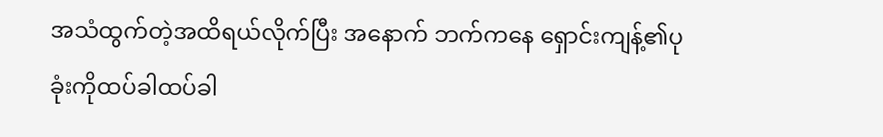အသံထွက်တဲ့အထိရယ်လိုက်ပြီး အနောက် ဘက်ကနေ ရှောင်းကျန့်၏ပုခုံးကိုထပ်ခါထပ်ခါ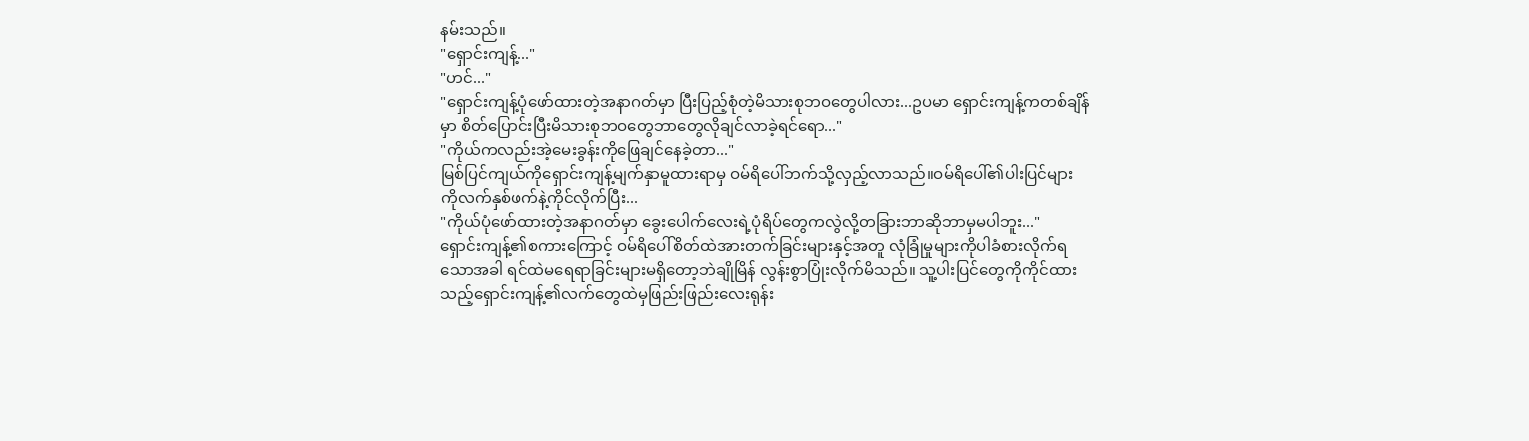နမ်းသည်။
"ရှောင်းကျန့်..."
"ဟင်..."
"ရှောင်းကျန့်ပုံဖော်ထားတဲ့အနာဂတ်မှာ ပြီးပြည့်စုံတဲ့မိသားစုဘဝတွေပါလား...ဥပမာ ရှောင်းကျန့်ကတစ်ချိန်မှာ စိတ်ပြောင်းပြီးမိသားစုဘဝတွေဘာတွေလိုချင်လာခဲ့ရင်ရော..."
"ကိုယ်ကလည်းအဲ့မေးခွန်းကိုဖြေချင်နေခဲ့တာ..."
မြစ်ပြင်ကျယ်ကိုရှောင်းကျန့်မျက်နှာမူထားရာမှ ဝမ်ရိပေါ်ဘက်သို့လှည့်လာသည်။ဝမ်ရိပေါ်၏ပါးပြင်များကိုလက်နှစ်ဖက်နဲ့ကိုင်လိုက်ပြီး...
"ကိုယ်ပုံဖော်ထားတဲ့အနာဂတ်မှာ ခွေးပေါက်လေးရဲ့ပုံရိပ်တွေကလွဲလို့တခြားဘာဆိုဘာမှမပါဘူး..."
ရှောင်းကျန့်၏စကားကြောင့် ဝမ်ရိပေါ်စိတ်ထဲအားတက်ခြင်းများနှင့်အတူ လုံခြုံမှုများကိုပါခံစားလိုက်ရ သောအခါ ရင်ထဲမရေရာခြင်းများမရှိတော့ဘဲချိုမြိန် လွန်းစွာပြုံးလိုက်မိသည်။ သူ့ပါးပြင်တွေကိုကိုင်ထားသည့်ရှောင်းကျန့်၏လက်တွေထဲမှဖြည်းဖြည်းလေးရုန်း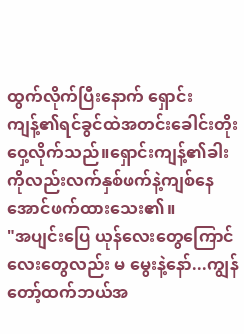ထွက်လိုက်ပြီးနောက် ရှောင်းကျန့်၏ရင်ခွင်ထဲအတင်းခေါင်းတိုးဝှေ့လိုက်သည်။ရှောင်းကျန့်၏ခါးကိုလည်းလက်နှစ်ဖက်နဲ့ကျစ်နေအောင်ဖက်ထားသေး၏။
"အပျင်းပြေ ယုန်လေးတွေကြောင်လေးတွေလည်း မ မွေးနဲ့နော်...ကျွန်တော့်ထက်ဘယ်အ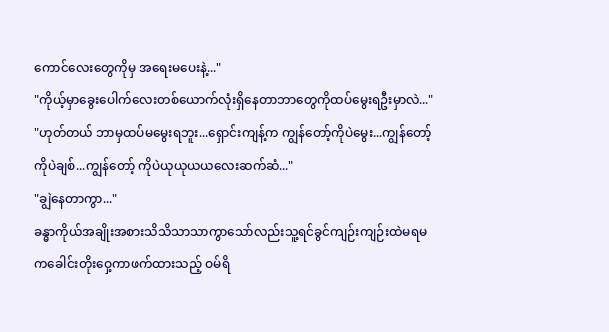ကောင်လေးတွေကိုမှ အရေးမပေးနဲ့..."
"ကိုယ့်မှာခွေးပေါက်လေးတစ်ယောက်လုံးရှိနေတာဘာတွေကိုထပ်မွေးရဦးမှာလဲ..."
"ဟုတ်တယ် ဘာမှထပ်မမွေးရဘူး...ရှောင်းကျန့်က ကျွန်တော့်ကိုပဲမွေး...ကျွန်တော့်ကိုပဲချစ်...ကျွန်တော့် ကိုပဲယုယုယယလေးဆက်ဆံ..."
"ချွဲနေတာကွာ..."
ခန္ဓာကိုယ်အချိုးအစားသိသိသာသာကွာသော်လည်းသူ့ရင်ခွင်ကျဉ်းကျဉ်းထဲမရမကခေါင်းတိုးဝှေ့ကာဖက်ထားသည့် ဝမ်ရိ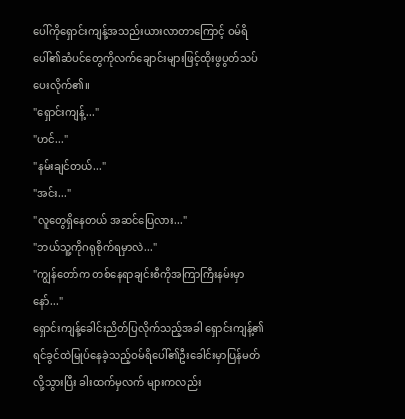ပေါ်ကိုရှောင်းကျန့်အသည်းယားလာတာကြောင့် ဝမ်ရိပေါ်၏ဆံပင်တွေကိုလက်ချောင်းများဖြင့်ထိုးဖွပွတ်သပ်ပေးလိုက်၏။
"ရှောင်းကျန့်..."
"ဟင်..."
"နမ်းချင်တယ်..."
"အင်း..."
"လူတွေရှိနေတယ် အဆင်ပြေလား..."
"ဘယ်သူ့ကိုဂရုစိုက်ရမှာလဲ..."
"ကျွန်တော်က တစ်နေရာချင်းစီကိုအကြာကြီးနမ်းမှာနော်..."
ရှောင်းကျန့်ခေါင်းညိတ်ပြလိုက်သည့်အခါ ရှောင်းကျန့်၏ရင်ခွင်ထဲမြုပ်နေခဲ့သည့်ဝမ်ရိပေါ်၏ဦးခေါင်းမှာပြန်မတ်လို့သွားပြီး ခါးထက်မှလက် များကလည်း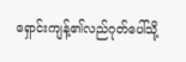ရှောင်းကျန့်၏လည်ဂုတ်ပေါ်သို့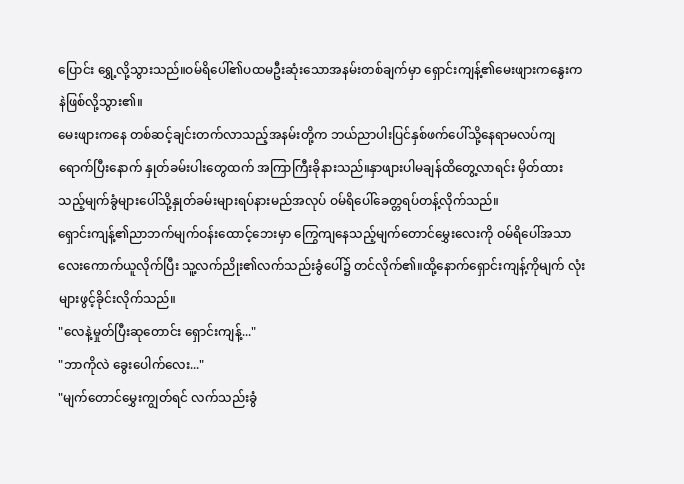ပြောင်း ရွှေ့လို့သွားသည်။ဝမ်ရိပေါ်၏ပထမဦးဆုံးသောအနမ်းတစ်ချက်မှာ ရှောင်းကျန့်၏မေးဖျားကနွေးကနဲဖြစ်လို့သွား၏။
မေးဖျားကနေ တစ်ဆင့်ချင်းတက်လာသည့်အနမ်းတို့က ဘယ်ညာပါးပြင်နှစ်ဖက်ပေါ်သို့နေရာမလပ်ကျရောက်ပြီးနောက် နှုတ်ခမ်းပါးတွေထက် အကြာကြီးခိုနားသည်။နှာဖျားပါမချန်ထိတွေ့လာရင်း မှိတ်ထားသည့်မျက်ခွံများပေါ်သို့နှုတ်ခမ်းများရပ်နားမည်အလုပ် ဝမ်ရိပေါ်ခေတ္တရပ်တန့်လိုက်သည်။
ရှောင်းကျန့်၏ညာဘက်မျက်ဝန်းထောင့်ဘေးမှာ ကြွေကျနေသည့်မျက်တောင်မွှေးလေးကို ဝမ်ရိပေါ်အသာလေးကောက်ယူလိုက်ပြီး သူ့လက်ညိုး၏လက်သည်းခွံပေါ်၌ တင်လိုက်၏။ထို့နောက်ရှောင်းကျန့်ကိုမျက် လုံးများဖွင့်ခိုင်းလိုက်သည်။
"လေနဲ့မှုတ်ပြီးဆုတောင်း ရှောင်းကျန့်..."
"ဘာကိုလဲ ခွေးပေါက်လေး..."
"မျက်တောင်မွှေးကျွတ်ရင် လက်သည်းခွံ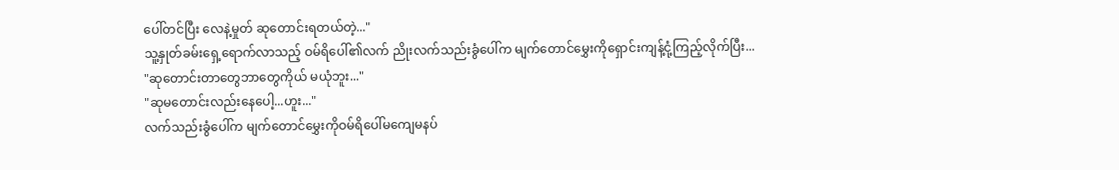ပေါ်တင်ပြီး လေနဲ့မှုတ် ဆုတောင်းရတယ်တဲ့..."
သူ့နှုတ်ခမ်းရှေ့ရောက်လာသည့် ဝမ်ရိပေါ်၏လက် ညိုးလက်သည်းခွံပေါ်က မျက်တောင်မွှေးကိုရှောင်းကျန့်ငုံ့ကြည့်လိုက်ပြီး...
"ဆုတောင်းတာတွေဘာတွေကိုယ် မယုံဘူး..."
"ဆုမတောင်းလည်းနေပေါ့...ဟူး..."
လက်သည်းခွံပေါ်က မျက်တောင်မွှေးကိုဝမ်ရိပေါ်မကျေမနပ်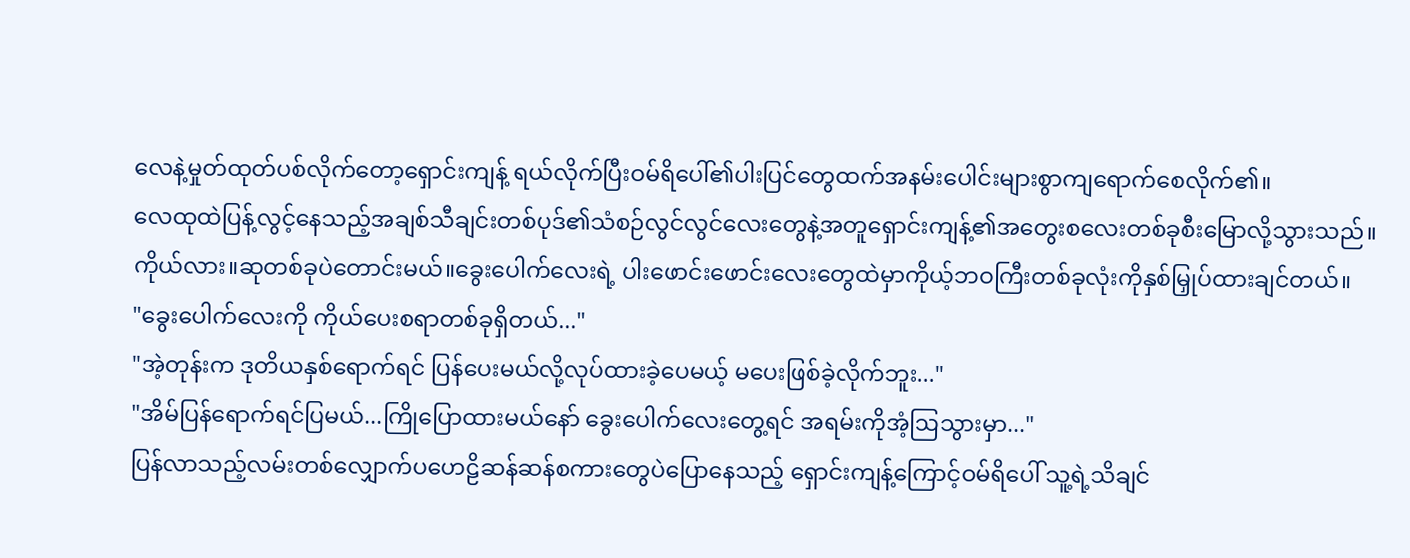လေနဲ့မှုတ်ထုတ်ပစ်လိုက်တော့ရှောင်းကျန့် ရယ်လိုက်ပြီးဝမ်ရိပေါ်၏ပါးပြင်တွေထက်အနမ်းပေါင်းများစွာကျရောက်စေလိုက်၏။
လေထုထဲပြန့်လွင့်နေသည့်အချစ်သီချင်းတစ်ပုဒ်၏သံစဉ်လွင်လွင်လေးတွေနဲ့အတူရှောင်းကျန့်၏အတွေးစလေးတစ်ခုစီးမြောလို့သွားသည်။
ကိုယ်လား။ဆုတစ်ခုပဲတောင်းမယ်။ခွေးပေါက်လေးရဲ့ ပါးဖောင်းဖောင်းလေးတွေထဲမှာကိုယ့်ဘဝကြီးတစ်ခုလုံးကိုနှစ်မြှုပ်ထားချင်တယ်။
"ခွေးပေါက်လေးကို ကိုယ်ပေးစရာတစ်ခုရှိတယ်..."
"အဲ့တုန်းက ဒုတိယနှစ်ရောက်ရင် ပြန်ပေးမယ်လို့လုပ်ထားခဲ့ပေမယ့် မပေးဖြစ်ခဲ့လိုက်ဘူး..."
"အိမ်ပြန်ရောက်ရင်ပြမယ်...ကြိုပြောထားမယ်နော် ခွေးပေါက်လေးတွေ့ရင် အရမ်းကိုအံ့ဩသွားမှာ..."
ပြန်လာသည့်လမ်းတစ်လျှောက်ပဟေဠိဆန်ဆန်စကားတွေပဲပြောနေသည့် ရှောင်းကျန့်ကြောင့်ဝမ်ရိပေါ် သူ့ရဲ့သိချင်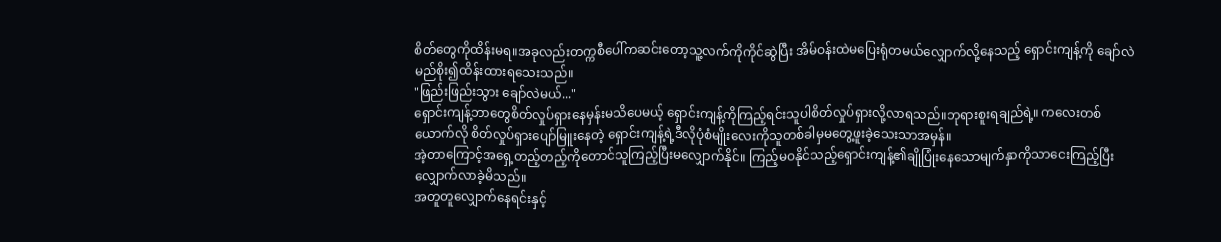စိတ်တွေကိုထိန်းမရ။အခုလည်းတက္ကစီပေါ်ကဆင်းတော့သူ့လက်ကိုကိုင်ဆွဲပြီး အိမ်ဝန်းထဲမပြေးရုံတမယ်လျှောက်လို့နေသည့် ရှောင်းကျန့်ကို ချော်လဲမည်စိုး၍ထိန်းထားရသေးသည်။
"ဖြည်းဖြည်းသွား ချော်လဲမယ်..."
ရှောင်းကျန့်ဘာတွေစိတ်လှုပ်ရှားနေမှန်းမသိပေမယ့် ရှောင်းကျန့်ကိုကြည့်ရင်းသူပါစိတ်လှုပ်ရှားလို့လာရသည်။ဘုရားစူးရချည်ရဲ့။ ကလေးတစ်ယောက်လို စိတ်လှုပ်ရှားပျော်မြူးနေတဲ့ ရှောင်းကျန့်ရဲ့ဒီလိုပုံစံမျိုးလေးကိုသူတစ်ခါမှမတွေ့ဖူးခဲ့သေးသာအမှန်။
အဲ့တာကြောင့်အရှေ့တည့်တည့်ကိုတောင်သူကြည့်ပြီးမလျှောက်နိုင်။ ကြည့်မဝနိုင်သည့်ရှောင်းကျန့်၏ချိုပြုံးနေသောမျက်နှာကိုသာငေးကြည့်ပြီးလျှောက်လာခဲ့မိသည်။
အတူတူလျှောက်နေရင်းနှင့်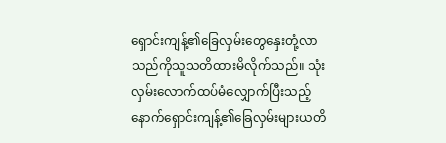ရှောင်းကျန့်၏ခြေလှမ်းတွေနှေးတုံ့လာသည်ကိုသူသတိထားမိလိုက်သည်။ သုံးလှမ်းလောက်ထပ်မံလျှောက်ပြီးသည့်နောက်ရှောင်းကျန့်၏ခြေလှမ်းများယတိ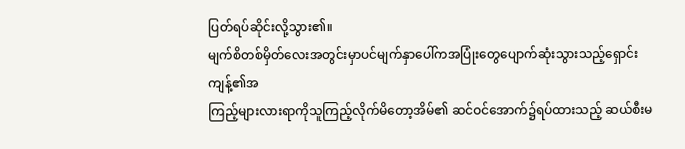ပြတ်ရပ်ဆိုင်းလို့သွား၏။
မျက်စိတစ်မှိတ်လေးအတွင်းမှာပင်မျက်နှာပေါ်ကအပြုံးတွေပျောက်ဆုံးသွားသည့်ရှောင်းကျန့်၏အ
ကြည့်များလားရာကိုသူကြည့်လိုက်မိတော့အိမ်၏ ဆင်ဝင်အောက်၌ရပ်ထားသည့် ဆယ်စီးမ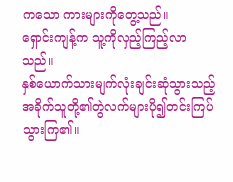ကသော ကားများကိုတွေ့သည်။
ရှောင်းကျန့်က သူ့ကိုလှည့်ကြည့်လာသည်။
နှစ်ယောက်သားမျက်လုံးချင်းဆုံသွားသည့်အခိုက်သူတို့၏တွဲလက်များပို၍တင်းကြပ်သွားကြ၏။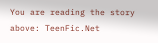You are reading the story above: TeenFic.Net